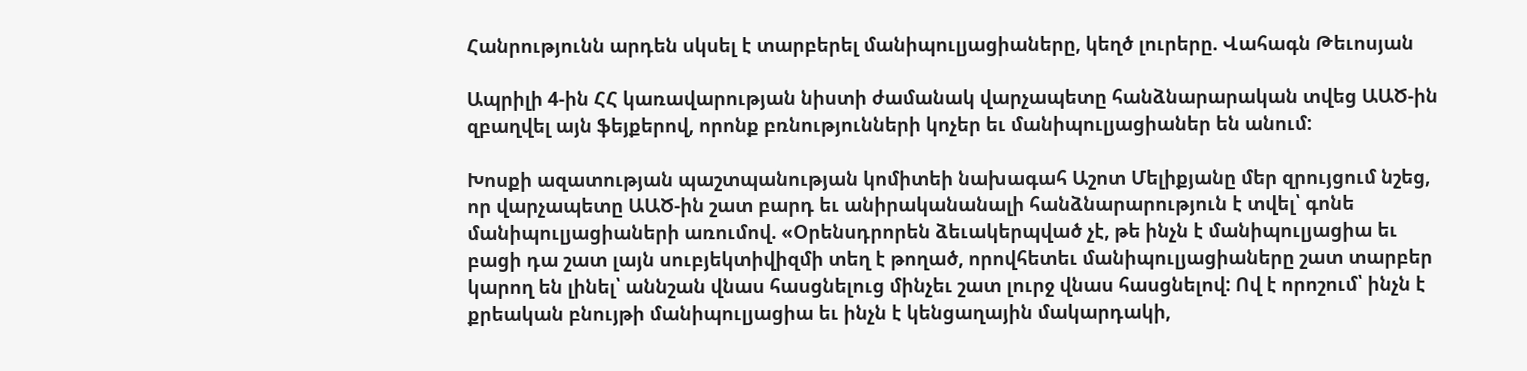Հանրությունն արդեն սկսել է տարբերել մանիպուլյացիաները, կեղծ լուրերը. Վահագն Թեւոսյան

Ապրիլի 4-ին ՀՀ կառավարության նիստի ժամանակ վարչապետը հանձնարարական տվեց ԱԱԾ-ին զբաղվել այն ֆեյքերով, որոնք բռնությունների կոչեր եւ մանիպուլյացիաներ են անում:

Խոսքի ազատության պաշտպանության կոմիտեի նախագահ Աշոտ Մելիքյանը մեր զրույցում նշեց, որ վարչապետը ԱԱԾ-ին շատ բարդ եւ անիրականանալի հանձնարարություն է տվել՝ գոնե մանիպուլյացիաների առումով. «Օրենսդրորեն ձեւակերպված չէ, թե ինչն է մանիպուլյացիա եւ բացի դա շատ լայն սուբյեկտիվիզմի տեղ է թողած, որովհետեւ մանիպուլյացիաները շատ տարբեր կարող են լինել՝ աննշան վնաս հասցնելուց մինչեւ շատ լուրջ վնաս հասցնելով: Ով է որոշում՝ ինչն է քրեական բնույթի մանիպուլյացիա եւ ինչն է կենցաղային մակարդակի,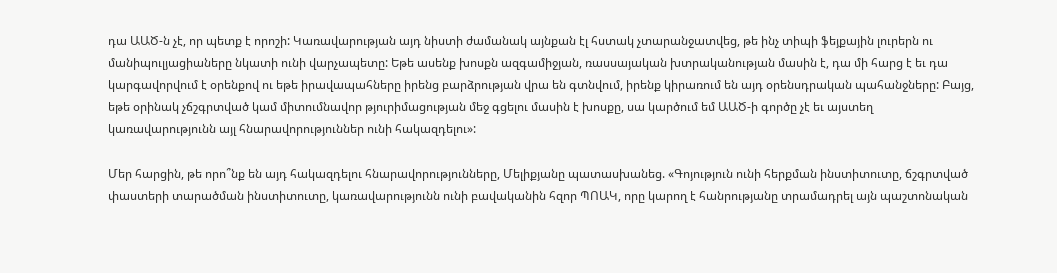դա ԱԱԾ-ն չէ, որ պետք է որոշի: Կառավարության այդ նիստի ժամանակ այնքան էլ հստակ չտարանջատվեց, թե ինչ տիպի ֆեյքային լուրերն ու մանիպուլյացիաները նկատի ունի վարչապետը: Եթե ասենք խոսքն ազգամիջյան, ռասսայական խտրականության մասին է, դա մի հարց է եւ դա կարգավորվում է օրենքով ու եթե իրավապահները իրենց բարձրության վրա են գտնվում, իրենք կիրառում են այդ օրենսդրական պահանջները: Բայց, եթե օրինակ չճշգրտված կամ միտումնավոր թյուրիմացության մեջ գցելու մասին է խոսքը, սա կարծում եմ ԱԱԾ-ի գործը չէ եւ այստեղ կառավարությունն այլ հնարավորություններ ունի հակազդելու»:

Մեր հարցին, թե որո՞նք են այդ հակազդելու հնարավորությունները, Մելիքյանը պատասխանեց. «Գոյություն ունի հերքման ինստիտուտը, ճշգրտված փաստերի տարածման ինստիտուտը, կառավարությունն ունի բավականին հզոր ՊՈԱԿ, որը կարող է հանրությանը տրամադրել այն պաշտոնական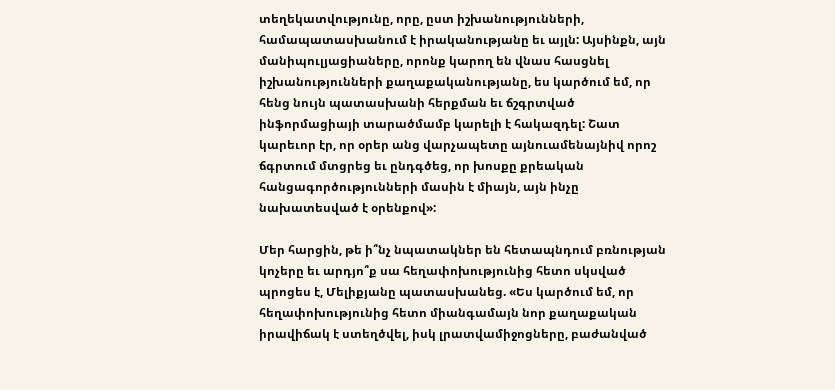տեղեկատվությունը, որը, ըստ իշխանությունների, համապատասխանում է իրականությանը եւ այլն: Այսինքն, այն մանիպուլյացիաները, որոնք կարող են վնաս հասցնել իշխանությունների քաղաքականությանը, ես կարծում եմ, որ հենց նույն պատասխանի հերքման եւ ճշգրտված ինֆորմացիայի տարածմամբ կարելի է հակազդել: Շատ կարեւոր էր, որ օրեր անց վարչապետը այնուամենայնիվ որոշ ճգրտում մտցրեց եւ ընդգծեց, որ խոսքը քրեական հանցագործությունների մասին է միայն, այն ինչը նախատեսված է օրենքով»:

Մեր հարցին, թե ի՞նչ նպատակներ են հետապնդում բռնության կոչերը եւ արդյո՞ք սա հեղափոխությունից հետո սկսված պրոցես է, Մելիքյանը պատասխանեց. «Ես կարծում եմ, որ հեղափոխությունից հետո միանգամայն նոր քաղաքական իրավիճակ է ստեղծվել, իսկ լրատվամիջոցները, բաժանված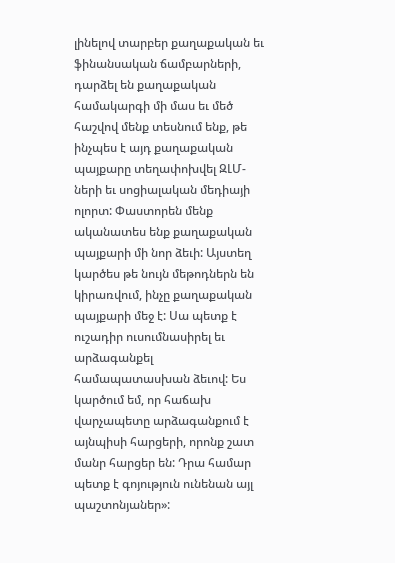լինելով տարբեր քաղաքական եւ ֆինանսական ճամբարների, դարձել են քաղաքական համակարգի մի մաս եւ մեծ հաշվով մենք տեսնում ենք, թե ինչպես է այդ քաղաքական պայքարը տեղափոխվել ԶԼՄ-ների եւ սոցիալական մեդիայի ոլորտ: Փաստորեն մենք ականատես ենք քաղաքական պայքարի մի նոր ձեւի: Այստեղ կարծես թե նույն մեթոդներն են կիրառվում, ինչը քաղաքական պայքարի մեջ է: Սա պետք է ուշադիր ուսումնասիրել եւ արձագանքել համապատասխան ձեւով: Ես կարծում եմ, որ հաճախ վարչապետը արձագանքում է այնպիսի հարցերի, որոնք շատ մանր հարցեր են: Դրա համար պետք է գոյություն ունենան այլ պաշտոնյաներ»: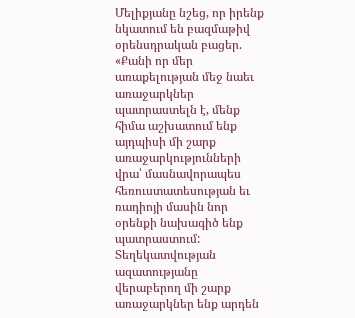Մելիքյանը նշեց, որ իրենք նկատում են բազմաթիվ օրենսդրական բացեր. «Քանի որ մեր առաքելության մեջ նաեւ առաջարկներ պատրաստելն է, մենք հիմա աշխատում ենք այդպիսի մի շարք առաջարկությունների վրա՝ մասնավորապես հեռուստատեսության եւ ռադիոյի մասին նոր օրենքի նախագիծ ենք պատրաստում: Տեղեկատվության ազատությանը վերաբերող մի շարք առաջարկներ ենք արդեն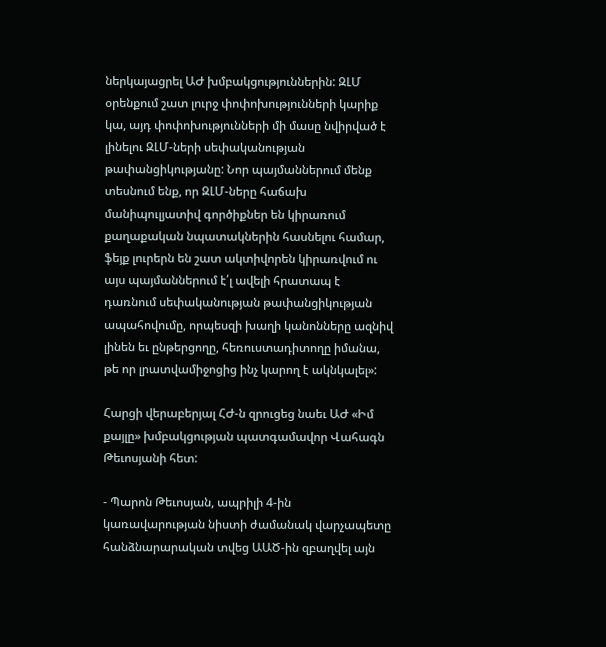ներկայացրել ԱԺ խմբակցություններին: ԶԼՄ օրենքում շատ լուրջ փոփոխությունների կարիք կա, այդ փոփոխությունների մի մասը նվիրված է լինելու ԶԼՄ-ների սեփականության թափանցիկությանը: Նոր պայմաններում մենք տեսնում ենք, որ ԶԼՄ-ները հաճախ մանիպուլյատիվ գործիքներ են կիրառում քաղաքական նպատակներին հասնելու համար, ֆեյք լուրերն են շատ ակտիվորեն կիրառվում ու այս պայմաններում է՛լ ավելի հրատապ է դառնում սեփականության թափանցիկության ապահովումը, որպեսզի խաղի կանոնները ազնիվ լինեն եւ ընթերցողը, հեռուստադիտողը իմանա, թե որ լրատվամիջոցից ինչ կարող է ակնկալել»:

Հարցի վերաբերյալ ՀԺ-ն զրուցեց նաեւ ԱԺ «Իմ քայլը» խմբակցության պատգամավոր Վահագն Թեւոսյանի հետ:

- Պարոն Թեւոսյան, ապրիլի 4-ին կառավարության նիստի ժամանակ վարչապետը հանձնարարական տվեց ԱԱԾ-ին զբաղվել այն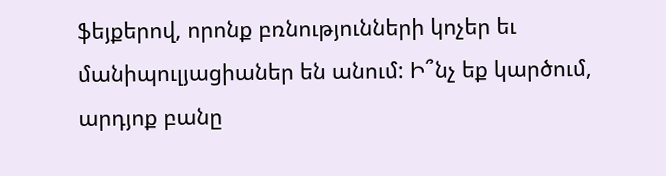ֆեյքերով, որոնք բռնությունների կոչեր եւ մանիպուլյացիաներ են անում: Ի՞նչ եք կարծում, արդյոք բանը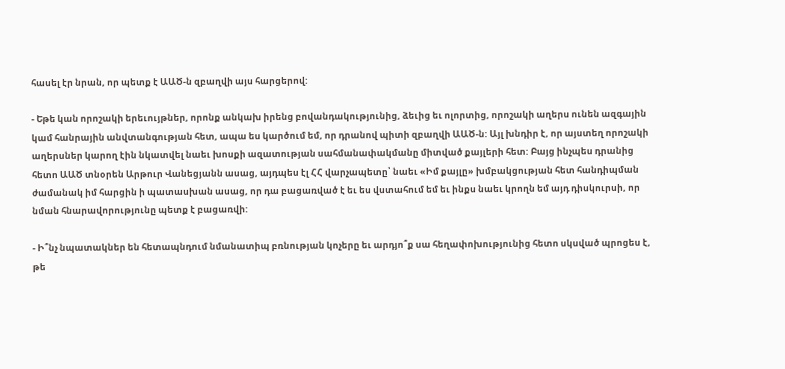հասել էր նրան, որ պետք է ԱԱԾ-ն զբաղվի այս հարցերով:

- Եթե կան որոշակի երեւույթներ, որոնք անկախ իրենց բովանդակությունից, ձեւից եւ ոլորտից, որոշակի աղերս ունեն ազգային կամ հանրային անվտանգության հետ, ապա ես կարծում եմ, որ դրանով պիտի զբաղվի ԱԱԾ-ն: Այլ խնդիր է, որ այստեղ որոշակի աղերսներ կարող էին նկատվել նաեւ խոսքի ազատության սահմանափակմանը միտված քայլերի հետ: Բայց ինչպես դրանից հետո ԱԱԾ տնօրեն Արթուր Վանեցյանն ասաց, այդպես էլ ՀՀ վարչապետը՝ նաեւ «Իմ քայլը» խմբակցության հետ հանդիպման ժամանակ իմ հարցին ի պատասխան ասաց, որ դա բացառված է եւ ես վստահում եմ եւ ինքս նաեւ կրողն եմ այդ դիսկուրսի, որ նման հնարավորությունը պետք է բացառվի:

- Ի՞նչ նպատակներ են հետապնդում նմանատիպ բռնության կոչերը եւ արդյո՞ք սա հեղափոխությունից հետո սկսված պրոցես է, թե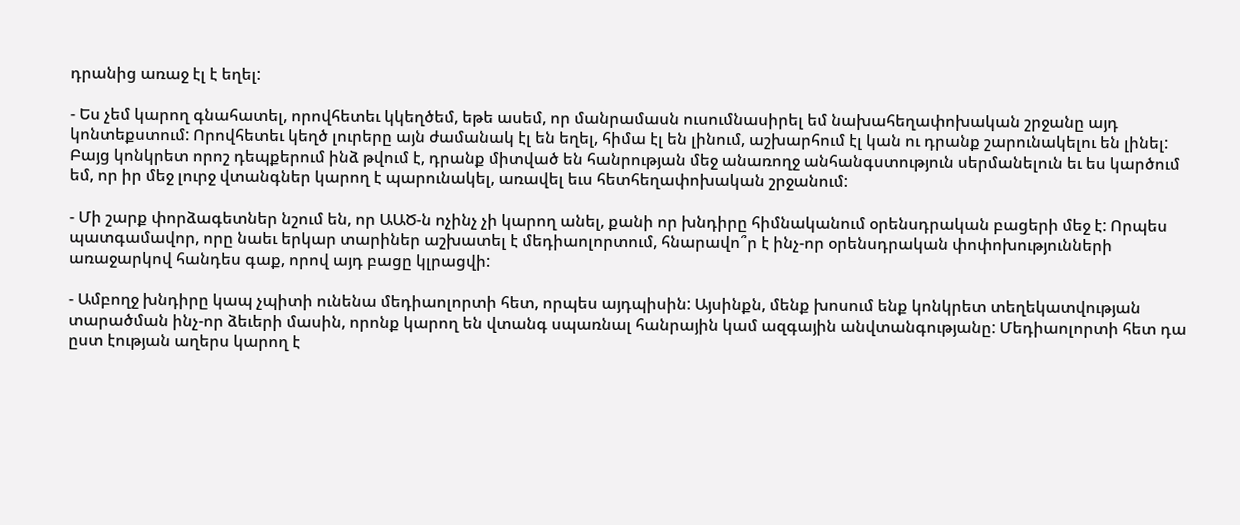դրանից առաջ էլ է եղել:

- Ես չեմ կարող գնահատել, որովհետեւ կկեղծեմ, եթե ասեմ, որ մանրամասն ուսումնասիրել եմ նախահեղափոխական շրջանը այդ կոնտեքստում: Որովհետեւ կեղծ լուրերը այն ժամանակ էլ են եղել, հիմա էլ են լինում, աշխարհում էլ կան ու դրանք շարունակելու են լինել: Բայց կոնկրետ որոշ դեպքերում ինձ թվում է, դրանք միտված են հանրության մեջ անառողջ անհանգստություն սերմանելուն եւ ես կարծում եմ, որ իր մեջ լուրջ վտանգներ կարող է պարունակել, առավել եւս հետհեղափոխական շրջանում:

- Մի շարք փորձագետներ նշում են, որ ԱԱԾ-ն ոչինչ չի կարող անել, քանի որ խնդիրը հիմնականում օրենսդրական բացերի մեջ է: Որպես պատգամավոր, որը նաեւ երկար տարիներ աշխատել է մեդիաոլորտում, հնարավո՞ր է ինչ-որ օրենսդրական փոփոխությունների առաջարկով հանդես գաք, որով այդ բացը կլրացվի:

- Ամբողջ խնդիրը կապ չպիտի ունենա մեդիաոլորտի հետ, որպես այդպիսին: Այսինքն, մենք խոսում ենք կոնկրետ տեղեկատվության տարածման ինչ-որ ձեւերի մասին, որոնք կարող են վտանգ սպառնալ հանրային կամ ազգային անվտանգությանը: Մեդիաոլորտի հետ դա ըստ էության աղերս կարող է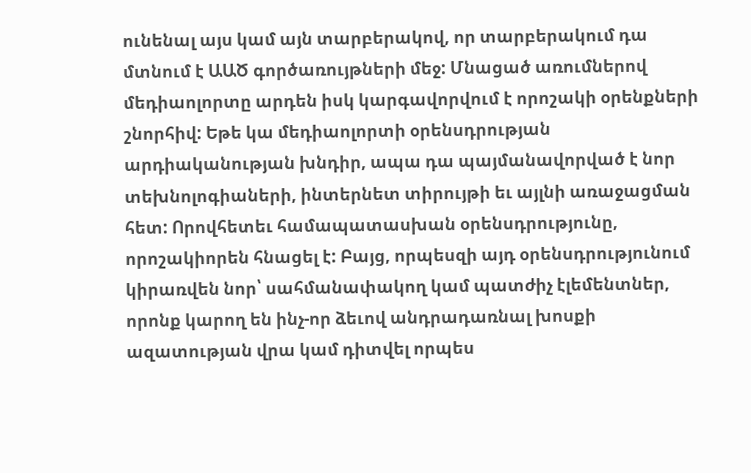ունենալ այս կամ այն տարբերակով, որ տարբերակում դա մտնում է ԱԱԾ գործառույթների մեջ: Մնացած առումներով մեդիաոլորտը արդեն իսկ կարգավորվում է որոշակի օրենքների շնորհիվ: Եթե կա մեդիաոլորտի օրենսդրության արդիականության խնդիր, ապա դա պայմանավորված է նոր տեխնոլոգիաների, ինտերնետ տիրույթի եւ այլնի առաջացման հետ: Որովհետեւ համապատասխան օրենսդրությունը, որոշակիորեն հնացել է: Բայց, որպեսզի այդ օրենսդրությունում կիրառվեն նոր՝ սահմանափակող կամ պատժիչ էլեմենտներ, որոնք կարող են ինչ-որ ձեւով անդրադառնալ խոսքի ազատության վրա կամ դիտվել որպես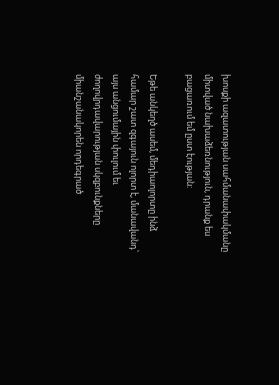խոսքի ազատության սահմանափակմանը միտված նախաձեռնություն, դրանք ես բացառում եմ ըստ էության:

Եթե անկեղծ ասեմ, մեդիաոլորտը ինձ համար շատ զգայուն ոլորտ է, մանավանդ՝ այս անցումային փուլում եւ ժողովրդավարության սկզբունքները միանշանակորեն որդեգրած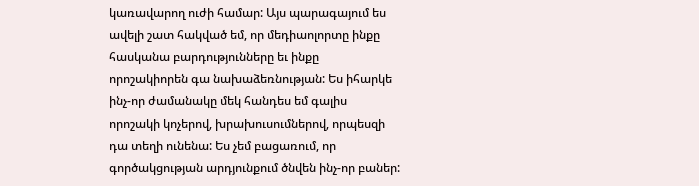կառավարող ուժի համար: Այս պարագայում ես ավելի շատ հակված եմ, որ մեդիաոլորտը ինքը հասկանա բարդությունները եւ ինքը որոշակիորեն գա նախաձեռնության: Ես իհարկե ինչ-որ ժամանակը մեկ հանդես եմ գալիս որոշակի կոչերով, խրախուսումներով, որպեսզի դա տեղի ունենա: Ես չեմ բացառում, որ գործակցության արդյունքում ծնվեն ինչ-որ բաներ: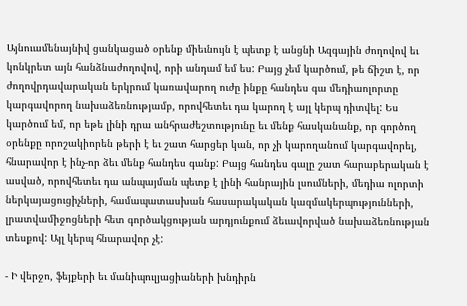Այնուամենայնիվ ցանկացած օրենք միեւնույն է պետք է անցնի Ազգային ժողովով եւ կոնկրետ այն հանձնաժողովով, որի անդամ եմ ես: Բայց չեմ կարծում, թե ճիշտ է, որ ժողովրդավարական երկրում կառավարող ուժը ինքը հանդես գա մեդիաոլորտը կարգավորող նախաձեռնությամբ, որովհետեւ դա կարող է այլ կերպ դիտվել: Ես կարծում եմ, որ եթե լինի դրա անհրաժեշտությունը եւ մենք հասկանանք, որ գործող օրենքը որոշակիորեն թերի է եւ շատ հարցեր կան, որ չի կարողանում կարգավորել, հնարավոր է ինչ-որ ձեւ մենք հանդես գանք: Բայց հանդես գալը շատ հարաբերական է ասված, որովհետեւ դա անպայման պետք է լինի հանրային լսումների, մեդիա ոլորտի ներկայացուցիչների, համապատասխան հասարակական կազմակերպությունների, լրատվամիջոցների հետ գործակցության արդյունքում ձեւավորված նախաձեռնության տեսքով: Այլ կերպ հնարավոր չէ:

- Ի վերջո, ֆեյքերի եւ մանիպուլյացիաների խնդիրն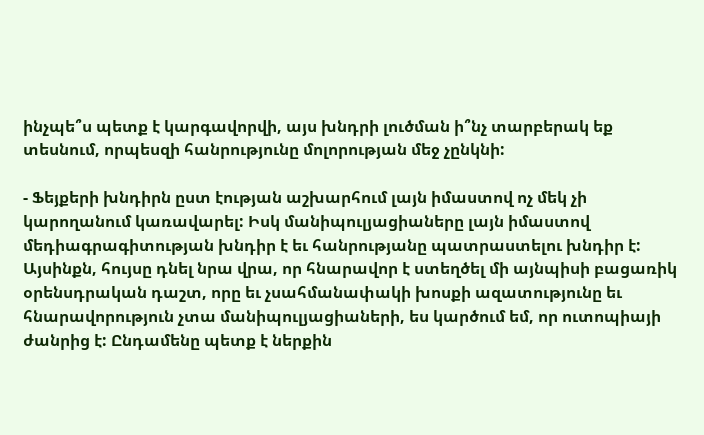ինչպե՞ս պետք է կարգավորվի, այս խնդրի լուծման ի՞նչ տարբերակ եք տեսնում, որպեսզի հանրությունը մոլորության մեջ չընկնի:

- Ֆեյքերի խնդիրն ըստ էության աշխարհում լայն իմաստով ոչ մեկ չի կարողանում կառավարել: Իսկ մանիպուլյացիաները լայն իմաստով մեդիագրագիտության խնդիր է եւ հանրությանը պատրաստելու խնդիր է: Այսինքն, հույսը դնել նրա վրա, որ հնարավոր է ստեղծել մի այնպիսի բացառիկ օրենսդրական դաշտ, որը եւ չսահմանափակի խոսքի ազատությունը եւ հնարավորություն չտա մանիպուլյացիաների, ես կարծում եմ, որ ուտոպիայի ժանրից է: Ընդամենը պետք է ներքին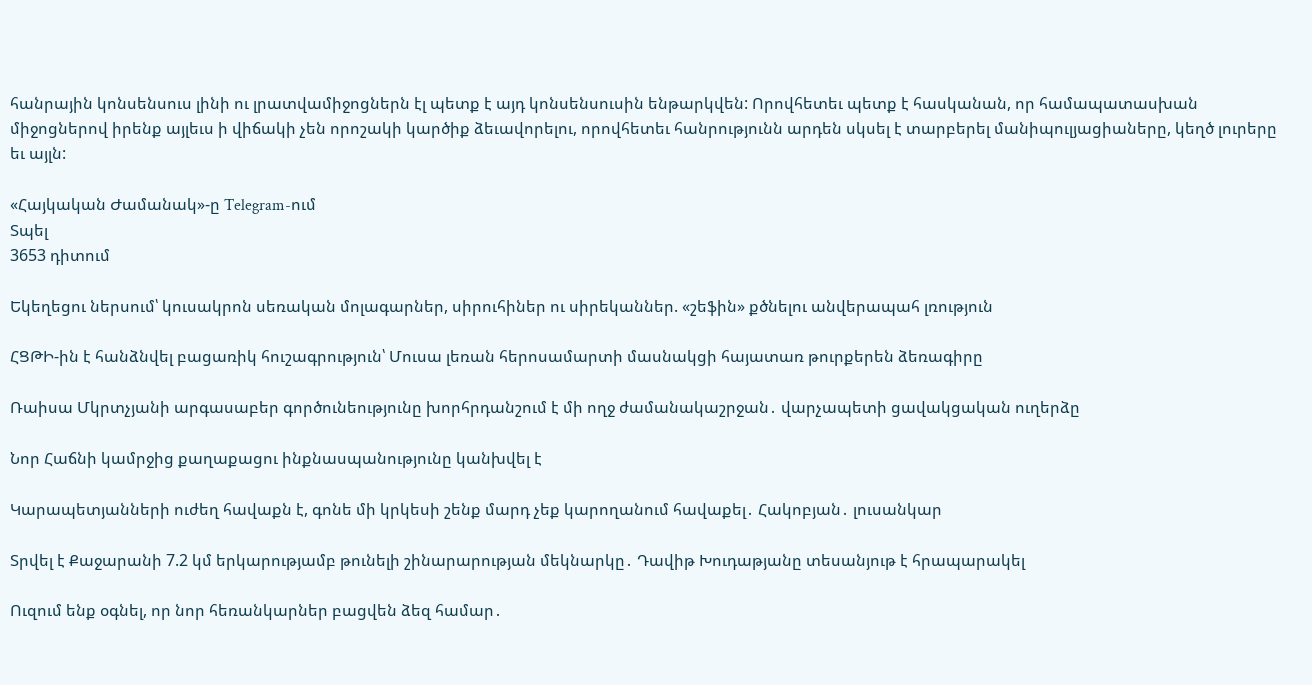հանրային կոնսենսուս լինի ու լրատվամիջոցներն էլ պետք է այդ կոնսենսուսին ենթարկվեն: Որովհետեւ պետք է հասկանան, որ համապատասխան միջոցներով իրենք այլեւս ի վիճակի չեն որոշակի կարծիք ձեւավորելու, որովհետեւ հանրությունն արդեն սկսել է տարբերել մանիպուլյացիաները, կեղծ լուրերը եւ այլն:

«Հայկական Ժամանակ»-ը Telegram-ում
Տպել
3653 դիտում

Եկեղեցու ներսում՝ կուսակրոն սեռական մոլագարներ, սիրուհիներ ու սիրեկաններ. «շեֆին» քծնելու անվերապահ լռություն

ՀՑԹԻ-ին է հանձնվել բացառիկ հուշագրություն՝ Մուսա լեռան հերոսամարտի մասնակցի հայատառ թուրքերեն ձեռագիրը

Ռաիսա Մկրտչյանի արգասաբեր գործունեությունը խորհրդանշում է մի ողջ ժամանակաշրջան․ վարչապետի ցավակցական ուղերձը

Նոր Հաճնի կամրջից քաղաքացու ինքնասպանությունը կանխվել է

Կարապետյանների ուժեղ հավաքն է, գոնե մի կրկեսի շենք մարդ չեք կարողանում հավաքել․ Հակոբյան․ լուսանկար

Տրվել է Քաջարանի 7.2 կմ երկարությամբ թունելի շինարարության մեկնարկը․ Դավիթ Խուդաթյանը տեսանյութ է հրապարակել

Ուզում ենք օգնել, որ նոր հեռանկարներ բացվեն ձեզ համար․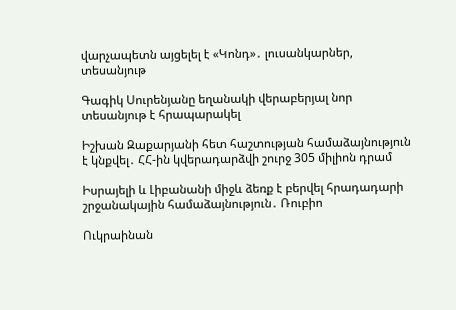վարչապետն այցելել է «Կոնդ»․ լուսանկարներ, տեսանյութ

Գագիկ Սուրենյանը եղանակի վերաբերյալ նոր տեսանյութ է հրապարակել

Իշխան Զաքարյանի հետ հաշտության համաձայնություն է կնքվել․ ՀՀ-ին կվերադարձվի շուրջ 305 միլիոն դրամ

Իսրայելի և Լիբանանի միջև ձեռք է բերվել հրադադարի շրջանակային համաձայնություն․ Ռուբիո

Ուկրաինան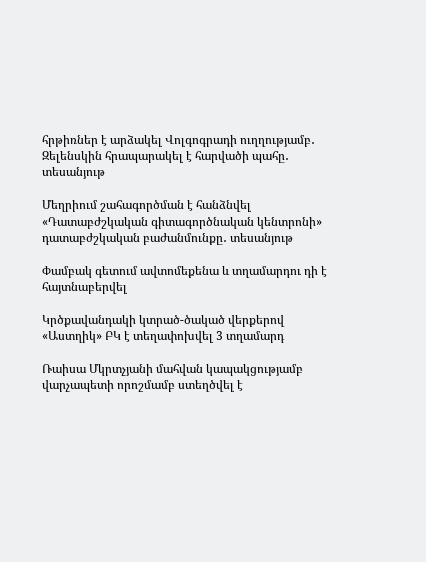հրթիռներ է արձակել Վոլգոգրադի ուղղությամբ․ Զելենսկին հրապարակել է հարվածի պահը․ տեսանյութ

Մեղրիում շահագործման է հանձնվել «Դատաբժշկական գիտագործնական կենտրոնի» դատաբժշկական բաժանմունքը․ տեսանյութ

Փամբակ գետում ավտոմեքենա և տղամարդու դի է հայտնաբերվել

Կրծքավանդակի կտրած-ծակած վերքերով «Աստղիկ» ԲԿ է տեղափոխվել 3 տղամարդ

Ռաիսա Մկրտչյանի մահվան կապակցությամբ վարչապետի որոշմամբ ստեղծվել է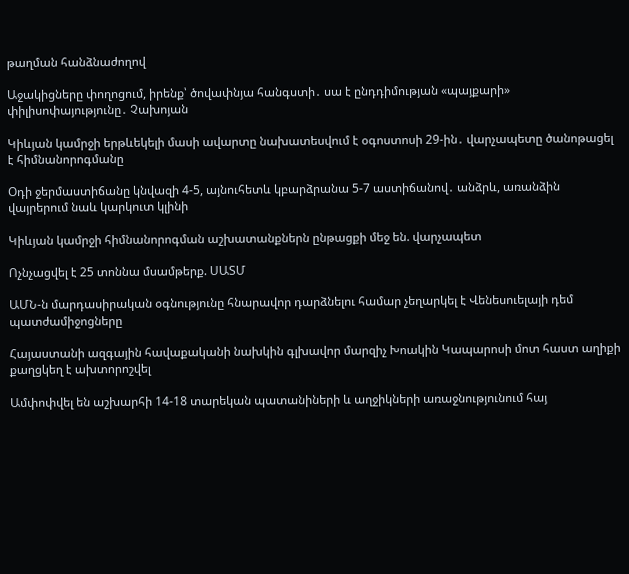թաղման հանձնաժողով

Աջակիցները փողոցում, իրենք՝ ծովափնյա հանգստի․ սա է ընդդիմության «պայքարի» փիլիսոփայությունը․ Չախոյան

Կիևյան կամրջի երթևեկելի մասի ավարտը նախատեսվում է օգոստոսի 29-ին․ վարչապետը ծանոթացել է հիմնանորոգմանը

Օդի ջերմաստիճանը կնվազի 4-5, այնուհետև կբարձրանա 5-7 աստիճանով․ անձրև, առանձին վայրերում նաև կարկուտ կլինի

Կիևյան կամրջի հիմնանորոգման աշխատանքներն ընթացքի մեջ են. վարչապետ

Ոչնչացվել է 25 տոննա մսամթերք. ՍԱՏՄ

ԱՄՆ-ն մարդասիրական օգնությունը հնարավոր դարձնելու համար չեղարկել է Վենեսուելայի դեմ պատժամիջոցները

Հայաստանի ազգային հավաքականի նախկին գլխավոր մարզիչ Խոակին Կապարոսի մոտ հաստ աղիքի քաղցկեղ է ախտորոշվել

Ամփոփվել են աշխարհի 14-18 տարեկան պատանիների և աղջիկների առաջնությունում հայ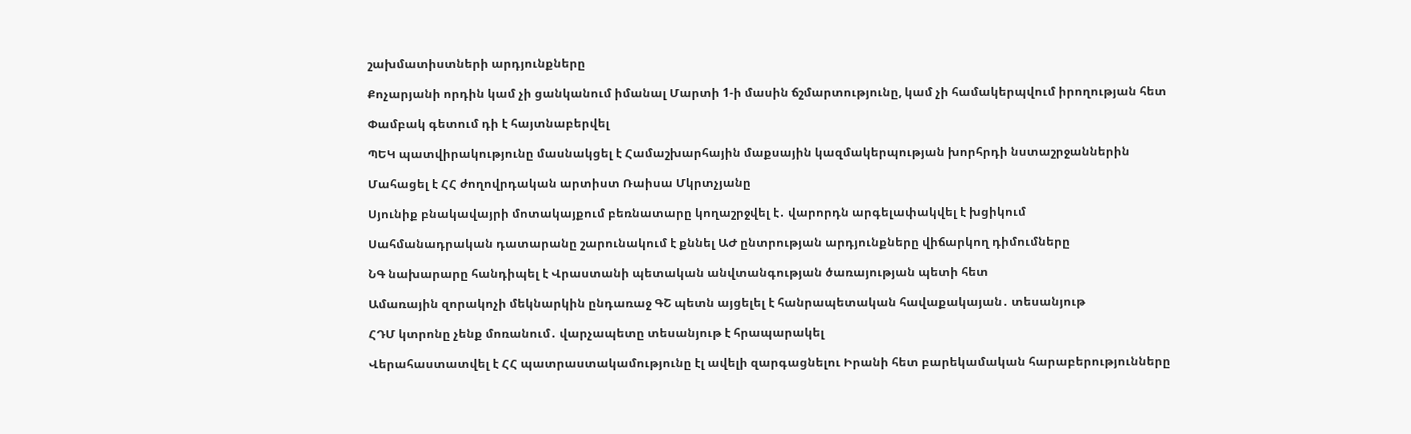շախմատիստների արդյունքները

Քոչարյանի որդին կամ չի ցանկանում իմանալ Մարտի 1-ի մասին ճշմարտությունը, կամ չի համակերպվում իրողության հետ

Փամբակ գետում դի է հայտնաբերվել

ՊԵԿ պատվիրակությունը մասնակցել է Համաշխարհային մաքսային կազմակերպության խորհրդի նստաշրջաններին

Մահացել է ՀՀ ժողովրդական արտիստ Ռաիսա Մկրտչյանը

Սյունիք բնակավայրի մոտակայքում բեռնատարը կողաշրջվել է․ վարորդն արգելափակվել է խցիկում

Սահմանադրական դատարանը շարունակում է քննել ԱԺ ընտրության արդյունքները վիճարկող դիմումները

ՆԳ նախարարը հանդիպել է Վրաստանի պետական անվտանգության ծառայության պետի հետ

Ամառային զորակոչի մեկնարկին ընդառաջ ԳՇ պետն այցելել է հանրապետական հավաքակայան․ տեսանյութ

ՀԴՄ կտրոնը չենք մոռանում․ վարչապետը տեսանյութ է հրապարակել

Վերահաստատվել է ՀՀ պատրաստակամությունը էլ ավելի զարգացնելու Իրանի հետ բարեկամական հարաբերությունները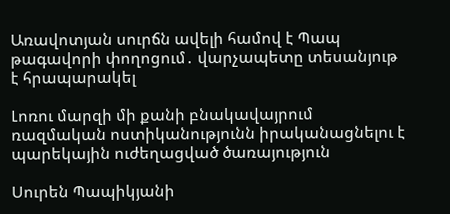Առավոտյան սուրճն ավելի համով է Պապ թագավորի փողոցում․ վարչապետը տեսանյութ է հրապարակել

Լոռու մարզի մի քանի բնակավայրում ռազմական ոստիկանությունն իրականացնելու է պարեկային ուժեղացված ծառայություն

Սուրեն Պապիկյանի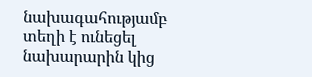նախագահությամբ տեղի է ունեցել նախարարին կից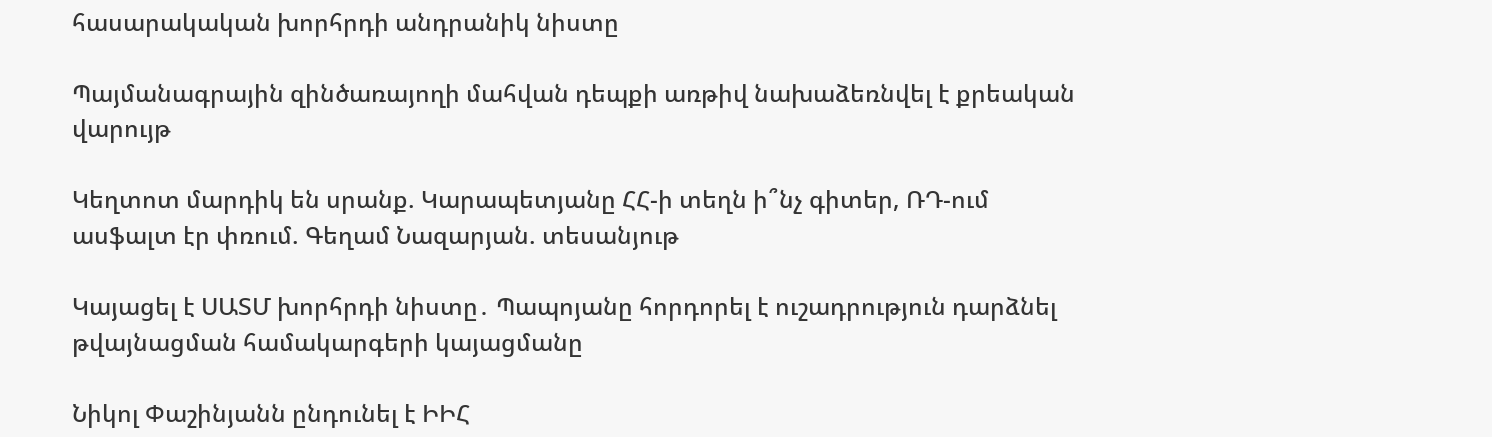հասարակական խորհրդի անդրանիկ նիստը

Պայմանագրային զինծառայողի մահվան դեպքի առթիվ նախաձեռնվել է քրեական վարույթ

Կեղտոտ մարդիկ են սրանք. Կարապետյանը ՀՀ-ի տեղն ի՞նչ գիտեր, ՌԴ-ում ասֆալտ էր փռում. Գեղամ Նազարյան. տեսանյութ

Կայացել է ՍԱՏՄ խորհրդի նիստը․ Պապոյանը հորդորել է ուշադրություն դարձնել թվայնացման համակարգերի կայացմանը

Նիկոլ Փաշինյանն ընդունել է ԻԻՀ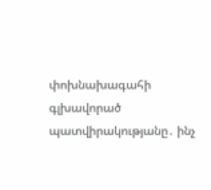փոխնախագահի գլխավորած պատվիրակությանը․ ինչ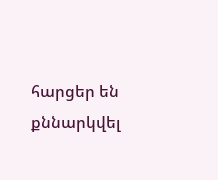հարցեր են քննարկվել